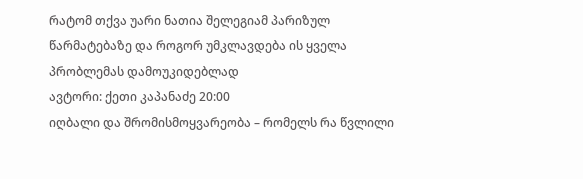რატომ თქვა უარი ნათია შელეგიამ პარიზულ წარმატებაზე და როგორ უმკლავდება ის ყველა პრობლემას დამოუკიდებლად
ავტორი: ქეთი კაპანაძე 20:00
იღბალი და შრომისმოყვარეობა – რომელს რა წვლილი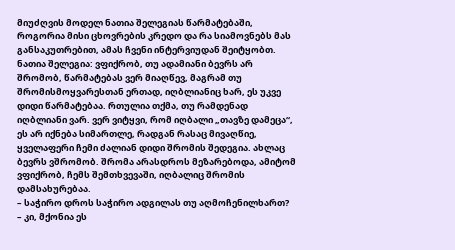მიუძღვის მოდელ ნათია შელეგიას წარმატებაში, როგორია მისი ცხოვრების კრედო და რა სიამოვნებს მას განსაკუთრებით, ამას ჩვენი ინტერვიუდან შეიტყობთ.
ნათია შელეგია: ვფიქრობ, თუ ადამიანი ბევრს არ შრომობ, წარმატებას ვერ მიაღწევ, მაგრამ თუ შრომისმოყვარესთან ერთად, იღბლიანიც ხარ, ეს უკვე დიდი წარმატებაა. რთულია თქმა, თუ რამდენად იღბლიანი ვარ. ვერ ვიტყვი, რომ იღბალი „თავზე დამეცა“, ეს არ იქნება სიმართლე, რადგან რასაც მივაღწიე, ყველაფერი ჩემი ძალიან დიდი შრომის შედეგია. ახლაც ბევრს ვშრომობ. შრომა არასდროს მეზარებოდა, ამიტომ ვფიქრობ, ჩემს შემთხვევაში, იღბალიც შრომის დამსახურებაა.
– საჭირო დროს საჭირო ადგილას თუ აღმოჩენილხართ?
– კი, მქონია ეს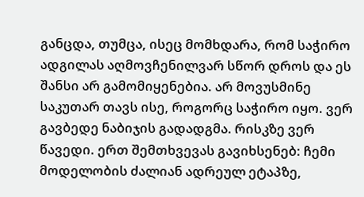განცდა, თუმცა, ისეც მომხდარა, რომ საჭირო ადგილას აღმოვჩენილვარ სწორ დროს და ეს შანსი არ გამომიყენებია. არ მოვუსმინე საკუთარ თავს ისე, როგორც საჭირო იყო. ვერ გავბედე ნაბიჯის გადადგმა. რისკზე ვერ წავედი. ერთ შემთხვევას გავიხსენებ: ჩემი მოდელობის ძალიან ადრეულ ეტაპზე,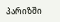პარიზში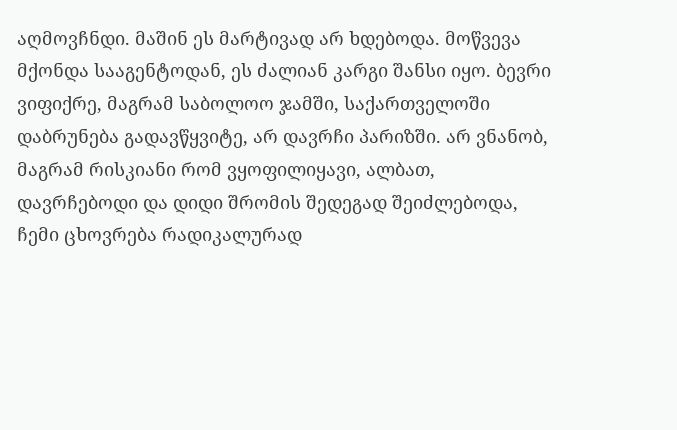აღმოვჩნდი. მაშინ ეს მარტივად არ ხდებოდა. მოწვევა მქონდა სააგენტოდან, ეს ძალიან კარგი შანსი იყო. ბევრი ვიფიქრე, მაგრამ საბოლოო ჯამში, საქართველოში დაბრუნება გადავწყვიტე, არ დავრჩი პარიზში. არ ვნანობ, მაგრამ რისკიანი რომ ვყოფილიყავი, ალბათ, დავრჩებოდი და დიდი შრომის შედეგად შეიძლებოდა, ჩემი ცხოვრება რადიკალურად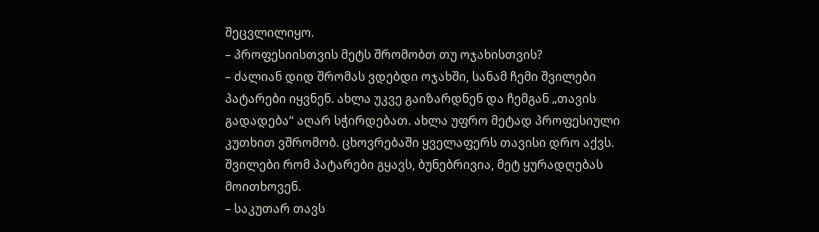შეცვლილიყო.
– პროფესიისთვის მეტს შრომობთ თუ ოჯახისთვის?
– ძალიან დიდ შრომას ვდებდი ოჯახში, სანამ ჩემი შვილები პატარები იყვნენ. ახლა უკვე გაიზარდნენ და ჩემგან „თავის გადადება“ აღარ სჭირდებათ. ახლა უფრო მეტად პროფესიული კუთხით ვშრომობ. ცხოვრებაში ყველაფერს თავისი დრო აქვს. შვილები რომ პატარები გყავს, ბუნებრივია, მეტ ყურადღებას მოითხოვენ.
– საკუთარ თავს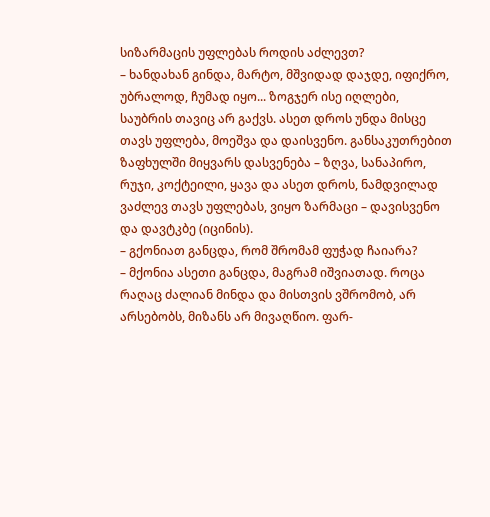სიზარმაცის უფლებას როდის აძლევთ?
– ხანდახან გინდა, მარტო, მშვიდად დაჯდე, იფიქრო, უბრალოდ, ჩუმად იყო... ზოგჯერ ისე იღლები, საუბრის თავიც არ გაქვს. ასეთ დროს უნდა მისცე თავს უფლება, მოეშვა და დაისვენო. განსაკუთრებით ზაფხულში მიყვარს დასვენება – ზღვა, სანაპირო, რუჯი, კოქტეილი, ყავა და ასეთ დროს, ნამდვილად ვაძლევ თავს უფლებას, ვიყო ზარმაცი – დავისვენო და დავტკბე (იცინის).
– გქონიათ განცდა, რომ შრომამ ფუჭად ჩაიარა?
– მქონია ასეთი განცდა, მაგრამ იშვიათად. როცა რაღაც ძალიან მინდა და მისთვის ვშრომობ, არ არსებობს, მიზანს არ მივაღწიო. ფარ-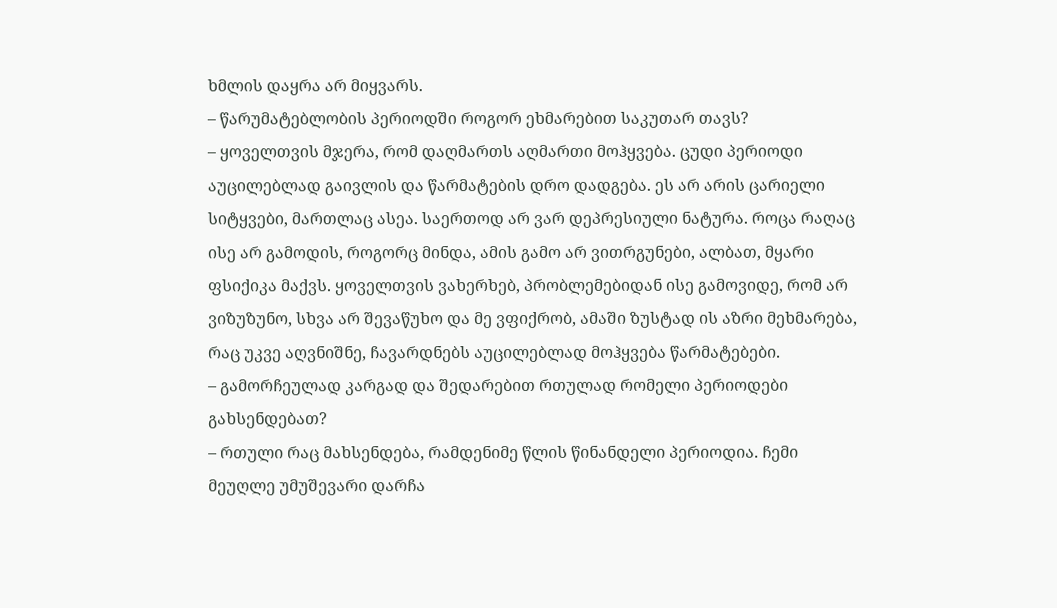ხმლის დაყრა არ მიყვარს.
– წარუმატებლობის პერიოდში როგორ ეხმარებით საკუთარ თავს?
– ყოველთვის მჯერა, რომ დაღმართს აღმართი მოჰყვება. ცუდი პერიოდი აუცილებლად გაივლის და წარმატების დრო დადგება. ეს არ არის ცარიელი სიტყვები, მართლაც ასეა. საერთოდ არ ვარ დეპრესიული ნატურა. როცა რაღაც ისე არ გამოდის, როგორც მინდა, ამის გამო არ ვითრგუნები, ალბათ, მყარი ფსიქიკა მაქვს. ყოველთვის ვახერხებ, პრობლემებიდან ისე გამოვიდე, რომ არ ვიზუზუნო, სხვა არ შევაწუხო და მე ვფიქრობ, ამაში ზუსტად ის აზრი მეხმარება, რაც უკვე აღვნიშნე, ჩავარდნებს აუცილებლად მოჰყვება წარმატებები.
– გამორჩეულად კარგად და შედარებით რთულად რომელი პერიოდები გახსენდებათ?
– რთული რაც მახსენდება, რამდენიმე წლის წინანდელი პერიოდია. ჩემი მეუღლე უმუშევარი დარჩა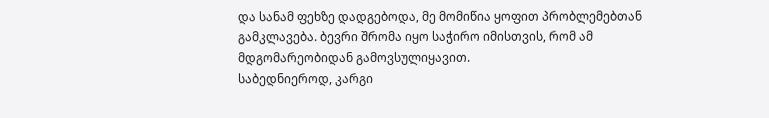და სანამ ფეხზე დადგებოდა, მე მომიწია ყოფით პრობლემებთან გამკლავება. ბევრი შრომა იყო საჭირო იმისთვის, რომ ამ მდგომარეობიდან გამოვსულიყავით.
საბედნიეროდ, კარგი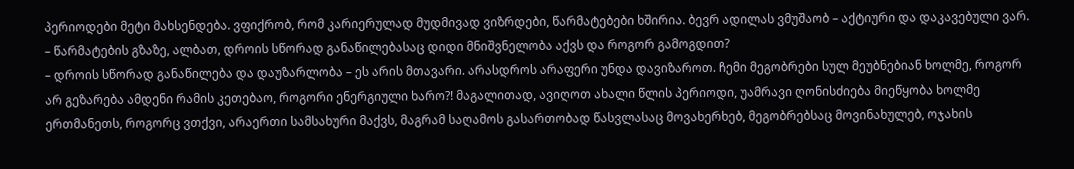პერიოდები მეტი მახსენდება. ვფიქრობ, რომ კარიერულად მუდმივად ვიზრდები, წარმატებები ხშირია. ბევრ ადილას ვმუშაობ – აქტიური და დაკავებული ვარ.
– წარმატების გზაზე, ალბათ, დროის სწორად განაწილებასაც დიდი მნიშვნელობა აქვს და როგორ გამოგდით?
– დროის სწორად განაწილება და დაუზარლობა – ეს არის მთავარი. არასდროს არაფერი უნდა დავიზაროთ. ჩემი მეგობრები სულ მეუბნებიან ხოლმე, როგორ არ გეზარება ამდენი რამის კეთებაო, როგორი ენერგიული ხარო?! მაგალითად, ავიღოთ ახალი წლის პერიოდი, უამრავი ღონისძიება მიეწყობა ხოლმე ერთმანეთს, როგორც ვთქვი, არაერთი სამსახური მაქვს, მაგრამ საღამოს გასართობად წასვლასაც მოვახერხებ, მეგობრებსაც მოვინახულებ, ოჯახის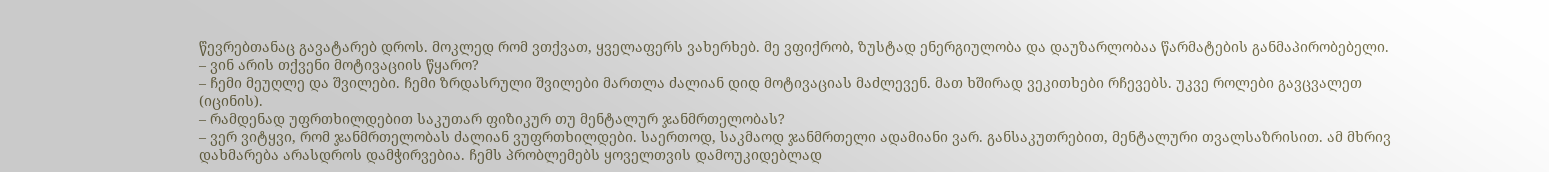წევრებთანაც გავატარებ დროს. მოკლედ რომ ვთქვათ, ყველაფერს ვახერხებ. მე ვფიქრობ, ზუსტად ენერგიულობა და დაუზარლობაა წარმატების განმაპირობებელი.
– ვინ არის თქვენი მოტივაციის წყარო?
– ჩემი მეუღლე და შვილები. ჩემი ზრდასრული შვილები მართლა ძალიან დიდ მოტივაციას მაძლევენ. მათ ხშირად ვეკითხები რჩევებს. უკვე როლები გავცვალეთ (იცინის).
– რამდენად უფრთხილდებით საკუთარ ფიზიკურ თუ მენტალურ ჯანმრთელობას?
– ვერ ვიტყვი, რომ ჯანმრთელობას ძალიან ვუფრთხილდები. საერთოდ, საკმაოდ ჯანმრთელი ადამიანი ვარ. განსაკუთრებით, მენტალური თვალსაზრისით. ამ მხრივ დახმარება არასდროს დამჭირვებია. ჩემს პრობლემებს ყოველთვის დამოუკიდებლად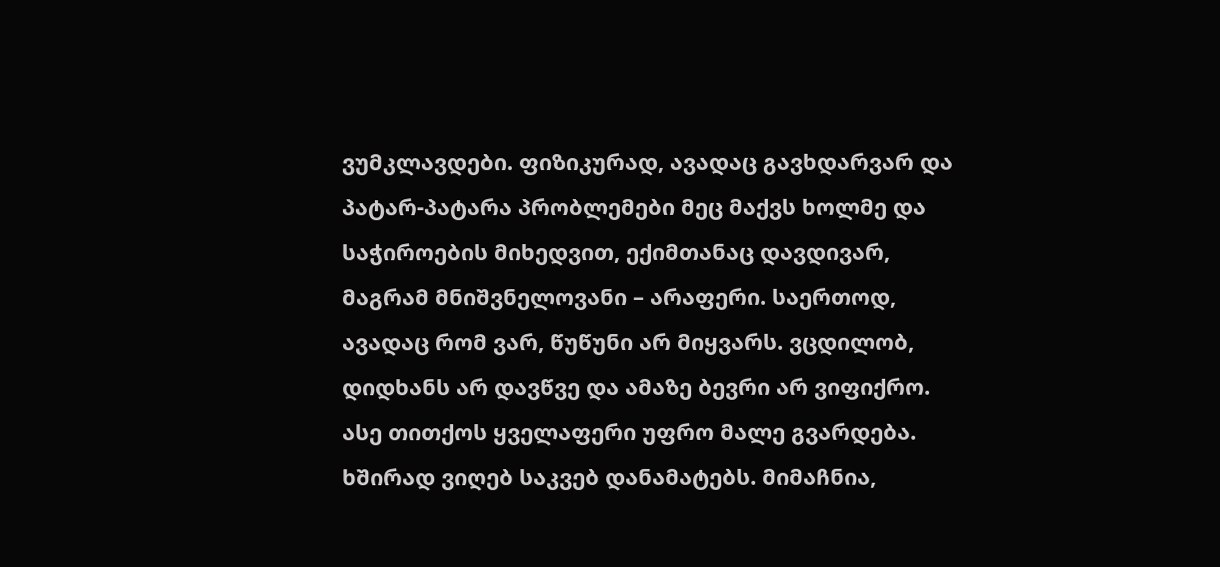ვუმკლავდები. ფიზიკურად, ავადაც გავხდარვარ და პატარ-პატარა პრობლემები მეც მაქვს ხოლმე და საჭიროების მიხედვით, ექიმთანაც დავდივარ, მაგრამ მნიშვნელოვანი – არაფერი. საერთოდ, ავადაც რომ ვარ, წუწუნი არ მიყვარს. ვცდილობ, დიდხანს არ დავწვე და ამაზე ბევრი არ ვიფიქრო. ასე თითქოს ყველაფერი უფრო მალე გვარდება. ხშირად ვიღებ საკვებ დანამატებს. მიმაჩნია,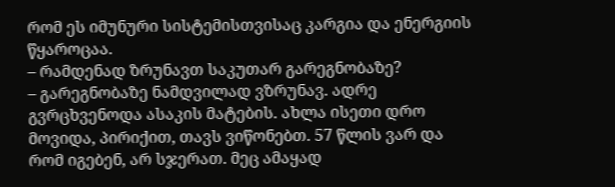რომ ეს იმუნური სისტემისთვისაც კარგია და ენერგიის წყაროცაა.
– რამდენად ზრუნავთ საკუთარ გარეგნობაზე?
– გარეგნობაზე ნამდვილად ვზრუნავ. ადრე გვრცხვენოდა ასაკის მატების. ახლა ისეთი დრო მოვიდა, პირიქით, თავს ვიწონებთ. 57 წლის ვარ და რომ იგებენ, არ სჯერათ. მეც ამაყად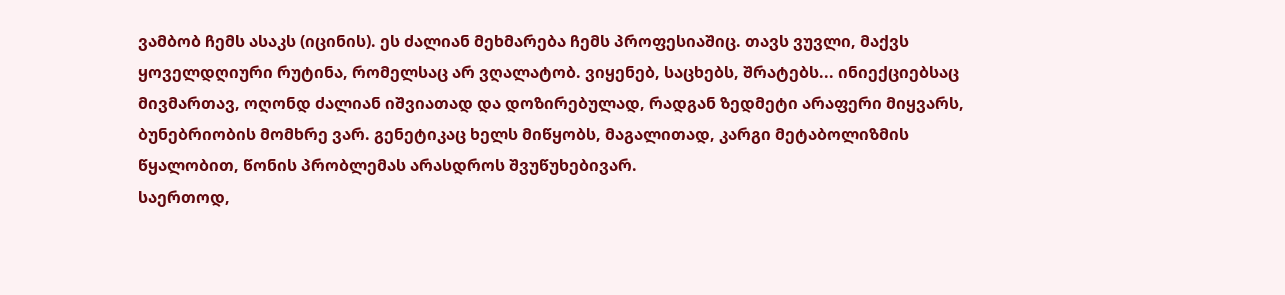ვამბობ ჩემს ასაკს (იცინის). ეს ძალიან მეხმარება ჩემს პროფესიაშიც. თავს ვუვლი, მაქვს ყოველდღიური რუტინა, რომელსაც არ ვღალატობ. ვიყენებ, საცხებს, შრატებს... ინიექციებსაც მივმართავ, ოღონდ ძალიან იშვიათად და დოზირებულად, რადგან ზედმეტი არაფერი მიყვარს, ბუნებრიობის მომხრე ვარ. გენეტიკაც ხელს მიწყობს, მაგალითად, კარგი მეტაბოლიზმის წყალობით, წონის პრობლემას არასდროს შვუწუხებივარ.
საერთოდ,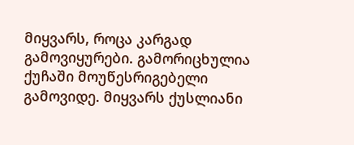მიყვარს, როცა კარგად გამოვიყურები. გამორიცხულია ქუჩაში მოუწესრიგებელი გამოვიდე. მიყვარს ქუსლიანი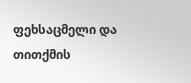ფეხსაცმელი და თითქმის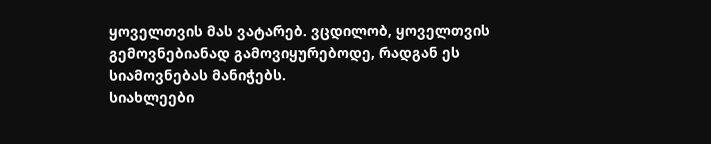ყოველთვის მას ვატარებ. ვცდილობ, ყოველთვის გემოვნებიანად გამოვიყურებოდე, რადგან ეს სიამოვნებას მანიჭებს.
სიახლეები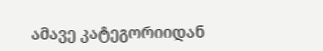ამავე კატეგორიიდან